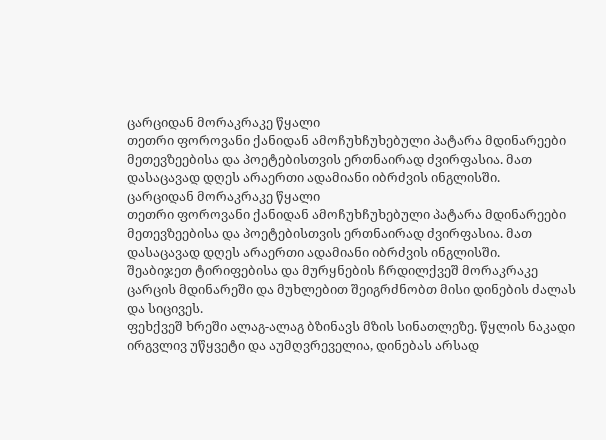ცარციდან მორაკრაკე წყალი
თეთრი ფოროვანი ქანიდან ამოჩუხჩუხებული პატარა მდინარეები მეთევზეებისა და პოეტებისთვის ერთნაირად ძვირფასია. მათ დასაცავად დღეს არაერთი ადამიანი იბრძვის ინგლისში.
ცარციდან მორაკრაკე წყალი
თეთრი ფოროვანი ქანიდან ამოჩუხჩუხებული პატარა მდინარეები მეთევზეებისა და პოეტებისთვის ერთნაირად ძვირფასია. მათ დასაცავად დღეს არაერთი ადამიანი იბრძვის ინგლისში.
შეაბიჯეთ ტირიფებისა და მურყნების ჩრდილქვეშ მორაკრაკე ცარცის მდინარეში და მუხლებით შეიგრძნობთ მისი დინების ძალას და სიცივეს.
ფეხქვეშ ხრეში ალაგ-ალაგ ბზინავს მზის სინათლეზე. წყლის ნაკადი ირგვლივ უწყვეტი და აუმღვრეველია, დინებას არსად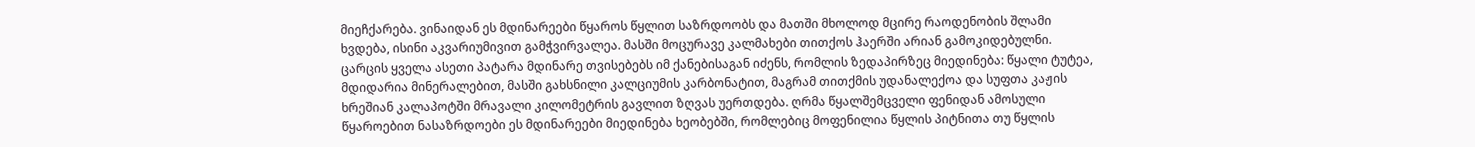მიეჩქარება. ვინაიდან ეს მდინარეები წყაროს წყლით საზრდოობს და მათში მხოლოდ მცირე რაოდენობის შლამი ხვდება, ისინი აკვარიუმივით გამჭვირვალეა. მასში მოცურავე კალმახები თითქოს ჰაერში არიან გამოკიდებულნი.
ცარცის ყველა ასეთი პატარა მდინარე თვისებებს იმ ქანებისაგან იძენს, რომლის ზედაპირზეც მიედინება: წყალი ტუტეა, მდიდარია მინერალებით, მასში გახსნილი კალციუმის კარბონატით, მაგრამ თითქმის უდანალექოა და სუფთა კაჟის ხრეშიან კალაპოტში მრავალი კილომეტრის გავლით ზღვას უერთდება. ღრმა წყალშემცველი ფენიდან ამოსული წყაროებით ნასაზრდოები ეს მდინარეები მიედინება ხეობებში, რომლებიც მოფენილია წყლის პიტნითა თუ წყლის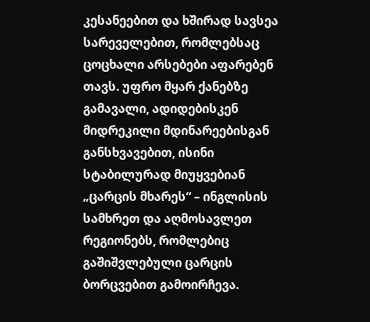კესანეებით და ხშირად სავსეა სარეველებით, რომლებსაც ცოცხალი არსებები აფარებენ თავს. უფრო მყარ ქანებზე გამავალი, ადიდებისკენ მიდრეკილი მდინარეებისგან განსხვავებით, ისინი სტაბილურად მიუყვებიან „ცარცის მხარეს“ – ინგლისის სამხრეთ და აღმოსავლეთ რეგიონებს, რომლებიც გაშიშვლებული ცარცის ბორცვებით გამოირჩევა.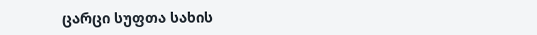ცარცი სუფთა სახის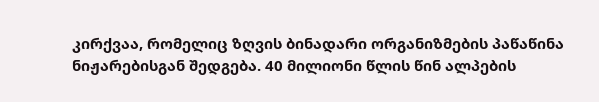კირქვაა, რომელიც ზღვის ბინადარი ორგანიზმების პაწაწინა ნიჟარებისგან შედგება. 40 მილიონი წლის წინ ალპების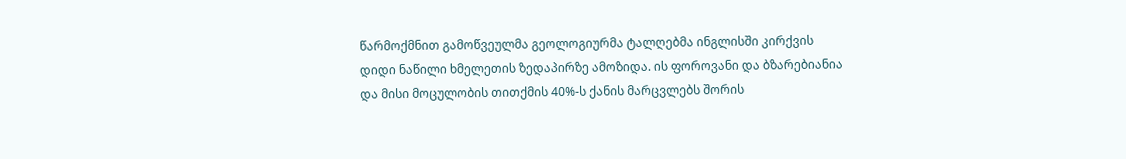წარმოქმნით გამოწვეულმა გეოლოგიურმა ტალღებმა ინგლისში კირქვის დიდი ნაწილი ხმელეთის ზედაპირზე ამოზიდა. ის ფოროვანი და ბზარებიანია და მისი მოცულობის თითქმის 40%-ს ქანის მარცვლებს შორის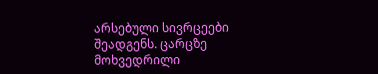არსებული სივრცეები შეადგენს. ცარცზე მოხვედრილი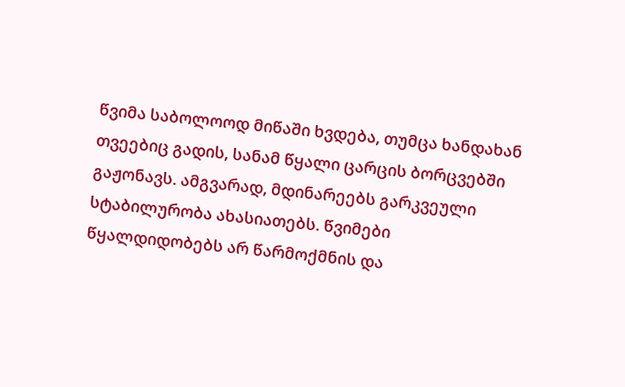წვიმა საბოლოოდ მიწაში ხვდება, თუმცა ხანდახან თვეებიც გადის, სანამ წყალი ცარცის ბორცვებში გაჟონავს. ამგვარად, მდინარეებს გარკვეული სტაბილურობა ახასიათებს. წვიმები წყალდიდობებს არ წარმოქმნის და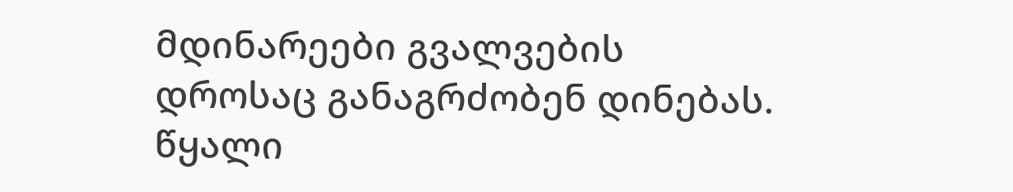მდინარეები გვალვების დროსაც განაგრძობენ დინებას. წყალი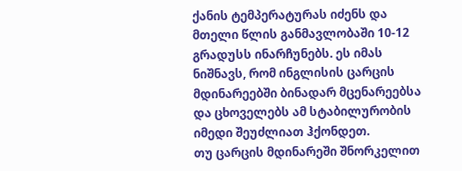ქანის ტემპერატურას იძენს და მთელი წლის განმავლობაში 10-12 გრადუსს ინარჩუნებს. ეს იმას ნიშნავს, რომ ინგლისის ცარცის მდინარეებში ბინადარ მცენარეებსა და ცხოველებს ამ სტაბილურობის იმედი შეუძლიათ ჰქონდეთ.
თუ ცარცის მდინარეში შნორკელით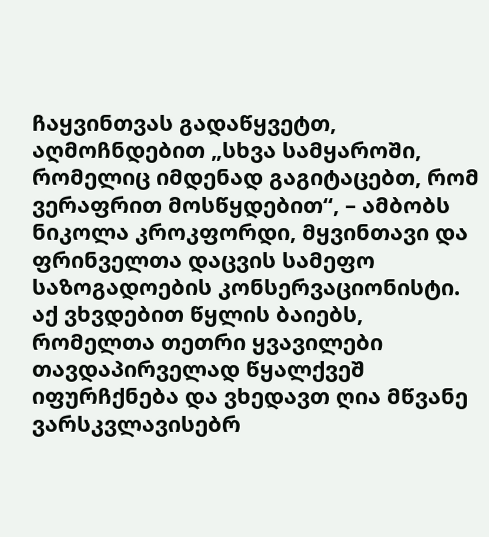ჩაყვინთვას გადაწყვეტთ, აღმოჩნდებით „სხვა სამყაროში, რომელიც იმდენად გაგიტაცებთ, რომ ვერაფრით მოსწყდებით“, – ამბობს ნიკოლა კროკფორდი, მყვინთავი და ფრინველთა დაცვის სამეფო საზოგადოების კონსერვაციონისტი. აქ ვხვდებით წყლის ბაიებს, რომელთა თეთრი ყვავილები თავდაპირველად წყალქვეშ იფურჩქნება და ვხედავთ ღია მწვანე ვარსკვლავისებრ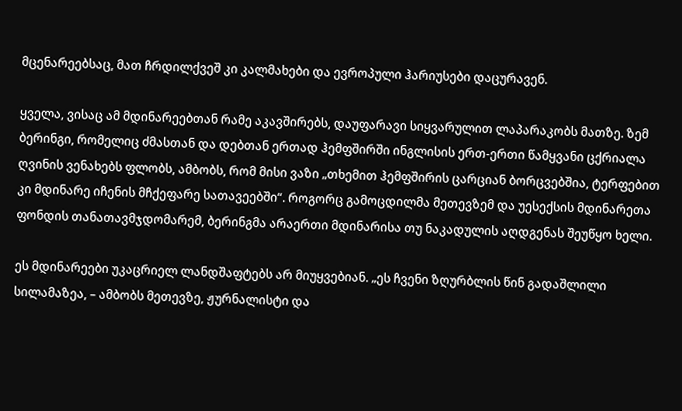მცენარეებსაც, მათ ჩრდილქვეშ კი კალმახები და ევროპული ჰარიუსები დაცურავენ.

ყველა, ვისაც ამ მდინარეებთან რამე აკავშირებს, დაუფარავი სიყვარულით ლაპარაკობს მათზე. ზემ ბერინგი, რომელიც ძმასთან და დებთან ერთად ჰემფშირში ინგლისის ერთ-ერთი წამყვანი ცქრიალა ღვინის ვენახებს ფლობს, ამბობს, რომ მისი ვაზი „თხემით ჰემფშირის ცარციან ბორცვებშია, ტერფებით კი მდინარე იჩენის მჩქეფარე სათავეებში“. როგორც გამოცდილმა მეთევზემ და უესექსის მდინარეთა ფონდის თანათავმჯდომარემ, ბერინგმა არაერთი მდინარისა თუ ნაკადულის აღდგენას შეუწყო ხელი.

ეს მდინარეები უკაცრიელ ლანდშაფტებს არ მიუყვებიან. „ეს ჩვენი ზღურბლის წინ გადაშლილი სილამაზეა, – ამბობს მეთევზე, ჟურნალისტი და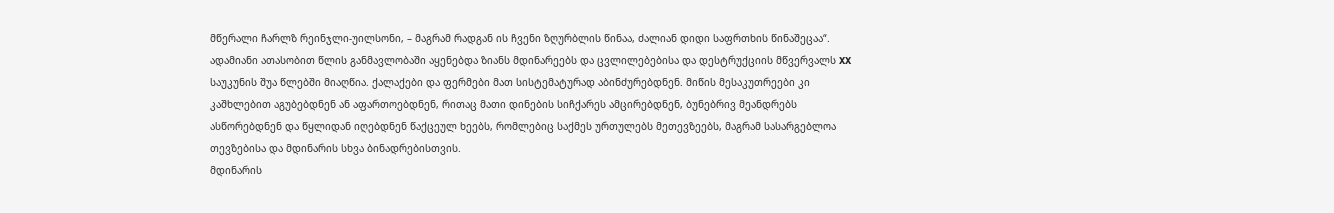მწერალი ჩარლზ რეინჯლი-უილსონი, – მაგრამ რადგან ის ჩვენი ზღურბლის წინაა, ძალიან დიდი საფრთხის წინაშეცაა“.
ადამიანი ათასობით წლის განმავლობაში აყენებდა ზიანს მდინარეებს და ცვლილებებისა და დესტრუქციის მწვერვალს XX საუკუნის შუა წლებში მიაღწია. ქალაქები და ფერმები მათ სისტემატურად აბინძურებდნენ. მიწის მესაკუთრეები კი კაშხლებით აგუბებდნენ ან აფართოებდნენ, რითაც მათი დინების სიჩქარეს ამცირებდნენ, ბუნებრივ მეანდრებს ასწორებდნენ და წყლიდან იღებდნენ წაქცეულ ხეებს, რომლებიც საქმეს ურთულებს მეთევზეებს, მაგრამ სასარგებლოა თევზებისა და მდინარის სხვა ბინადრებისთვის.
მდინარის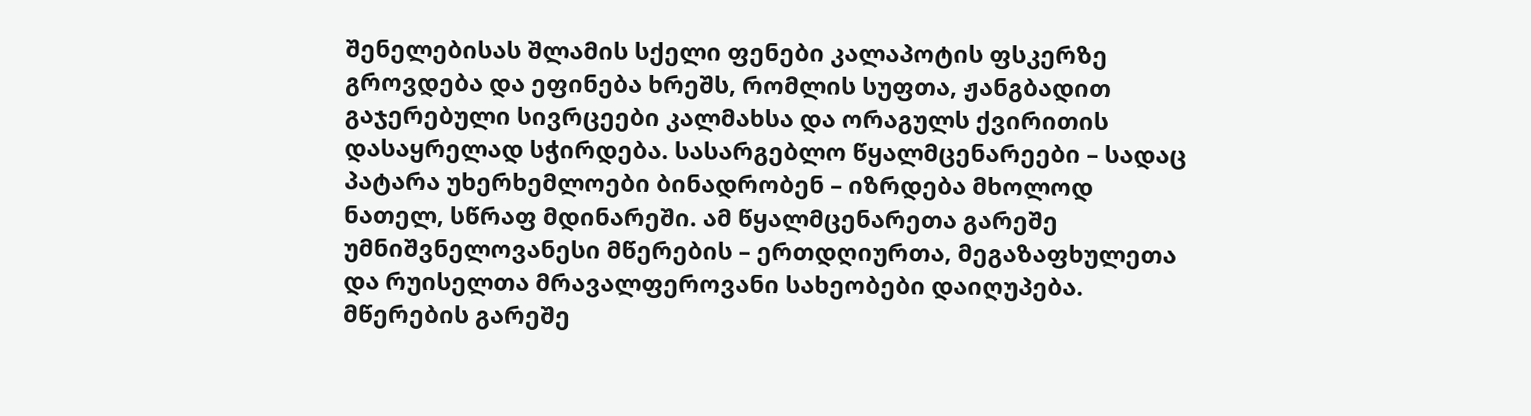შენელებისას შლამის სქელი ფენები კალაპოტის ფსკერზე გროვდება და ეფინება ხრეშს, რომლის სუფთა, ჟანგბადით გაჯერებული სივრცეები კალმახსა და ორაგულს ქვირითის დასაყრელად სჭირდება. სასარგებლო წყალმცენარეები – სადაც პატარა უხერხემლოები ბინადრობენ – იზრდება მხოლოდ ნათელ, სწრაფ მდინარეში. ამ წყალმცენარეთა გარეშე უმნიშვნელოვანესი მწერების – ერთდღიურთა, მეგაზაფხულეთა და რუისელთა მრავალფეროვანი სახეობები დაიღუპება. მწერების გარეშე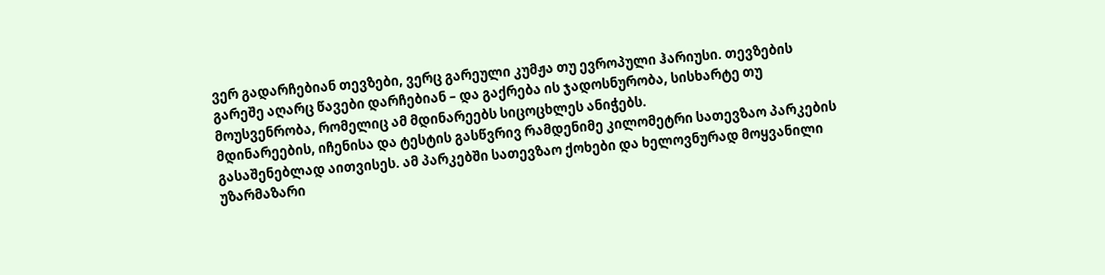ვერ გადარჩებიან თევზები, ვერც გარეული კუმჟა თუ ევროპული ჰარიუსი. თევზების გარეშე აღარც წავები დარჩებიან – და გაქრება ის ჯადოსნურობა, სისხარტე თუ მოუსვენრობა, რომელიც ამ მდინარეებს სიცოცხლეს ანიჭებს.
მდინარეების, იჩენისა და ტესტის გასწვრივ რამდენიმე კილომეტრი სათევზაო პარკების გასაშენებლად აითვისეს. ამ პარკებში სათევზაო ქოხები და ხელოვნურად მოყვანილი უზარმაზარი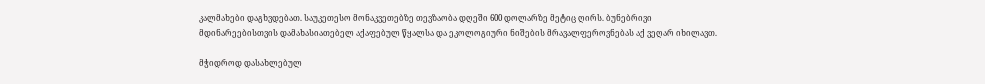კალმახები დაგხვდებათ. საუკეთესო მონაკვეთებზე თევზაობა დღეში 600 დოლარზე მეტიც ღირს. ბუნებრივი მდინარეებისთვის დამახასიათებელ აქაფებულ წყალსა და ეკოლოგიური ნიშების მრავალფეროვნებას აქ ვეღარ იხილავთ.

მჭიდროდ დასახლებულ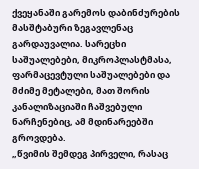ქვეყანაში გარემოს დაბინძურების მასშტაბური ზეგავლენაც გარდაუვალია. სარეცხი საშუალებები, მიკროპლასტმასა, ფარმაცევტული საშუალებები და მძიმე მეტალები, მათ შორის კანალიზაციაში ჩაშვებული ნარჩენებიც, ამ მდინარეებში გროვდება.
„წვიმის შემდეგ პირველი, რასაც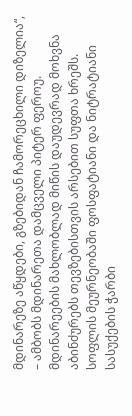მდინარეზე აწყდები, გზებიდან ჩამორეცხილი დიზელია“, – ამბობს მდინარეთა დამცველი პიტერ ფეროუ. მდინარეების მახლობლად მიწის დაუდევრად მოხვნა აბინძურებს თევზებისთვის არსებით სუფთა ხრეშს. სოფლის მეურნეობაში ფოსფატიანი და ნიტრატიანი სასუქების ჭარბი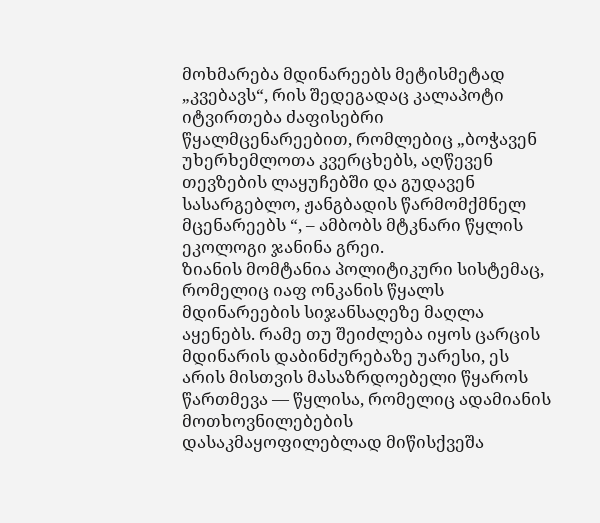მოხმარება მდინარეებს მეტისმეტად „კვებავს“, რის შედეგადაც კალაპოტი იტვირთება ძაფისებრი წყალმცენარეებით, რომლებიც „ბოჭავენ უხერხემლოთა კვერცხებს, აღწევენ თევზების ლაყუჩებში და გუდავენ სასარგებლო, ჟანგბადის წარმომქმნელ მცენარეებს “, – ამბობს მტკნარი წყლის ეკოლოგი ჯანინა გრეი.
ზიანის მომტანია პოლიტიკური სისტემაც, რომელიც იაფ ონკანის წყალს მდინარეების სიჯანსაღეზე მაღლა აყენებს. რამე თუ შეიძლება იყოს ცარცის მდინარის დაბინძურებაზე უარესი, ეს არის მისთვის მასაზრდოებელი წყაროს წართმევა — წყლისა, რომელიც ადამიანის მოთხოვნილებების დასაკმაყოფილებლად მიწისქვეშა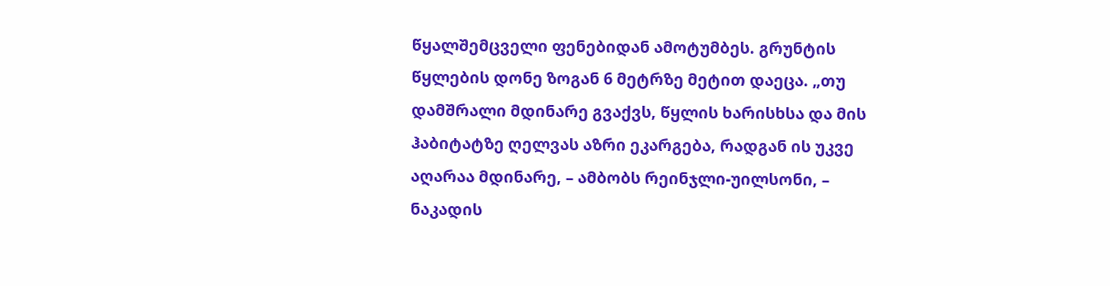წყალშემცველი ფენებიდან ამოტუმბეს. გრუნტის წყლების დონე ზოგან 6 მეტრზე მეტით დაეცა. „თუ დამშრალი მდინარე გვაქვს, წყლის ხარისხსა და მის ჰაბიტატზე ღელვას აზრი ეკარგება, რადგან ის უკვე აღარაა მდინარე, – ამბობს რეინჯლი-უილსონი, – ნაკადის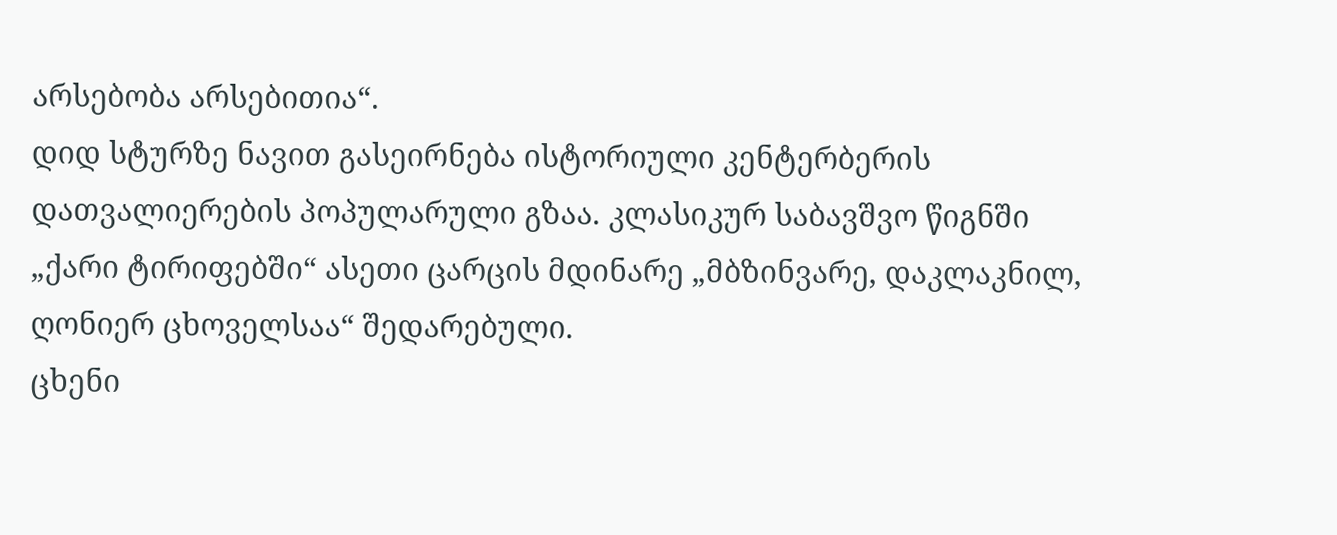არსებობა არსებითია“.
დიდ სტურზე ნავით გასეირნება ისტორიული კენტერბერის დათვალიერების პოპულარული გზაა. კლასიკურ საბავშვო წიგნში „ქარი ტირიფებში“ ასეთი ცარცის მდინარე „მბზინვარე, დაკლაკნილ, ღონიერ ცხოველსაა“ შედარებული.
ცხენი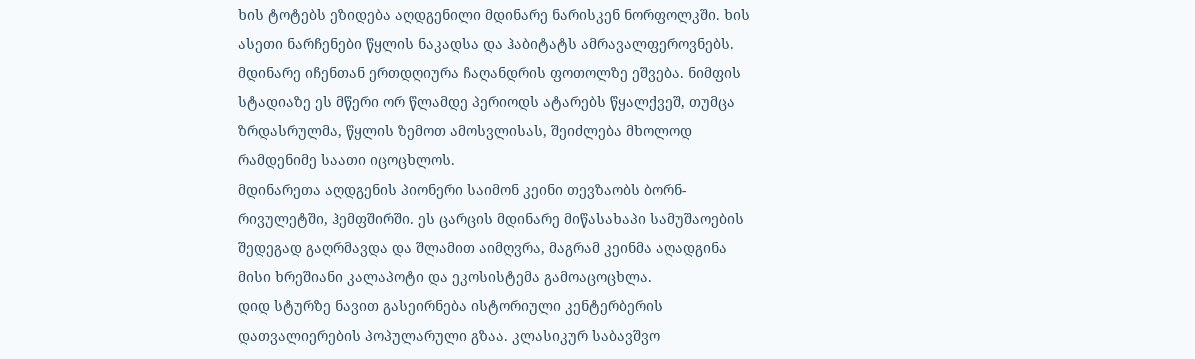ხის ტოტებს ეზიდება აღდგენილი მდინარე ნარისკენ ნორფოლკში. ხის ასეთი ნარჩენები წყლის ნაკადსა და ჰაბიტატს ამრავალფეროვნებს.
მდინარე იჩენთან ერთდღიურა ჩაღანდრის ფოთოლზე ეშვება. ნიმფის სტადიაზე ეს მწერი ორ წლამდე პერიოდს ატარებს წყალქვეშ, თუმცა ზრდასრულმა, წყლის ზემოთ ამოსვლისას, შეიძლება მხოლოდ რამდენიმე საათი იცოცხლოს.
მდინარეთა აღდგენის პიონერი საიმონ კეინი თევზაობს ბორნ-რივულეტში, ჰემფშირში. ეს ცარცის მდინარე მიწასახაპი სამუშაოების შედეგად გაღრმავდა და შლამით აიმღვრა, მაგრამ კეინმა აღადგინა მისი ხრეშიანი კალაპოტი და ეკოსისტემა გამოაცოცხლა.
დიდ სტურზე ნავით გასეირნება ისტორიული კენტერბერის დათვალიერების პოპულარული გზაა. კლასიკურ საბავშვო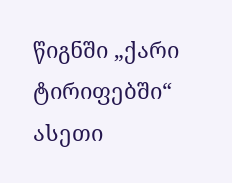წიგნში „ქარი ტირიფებში“ ასეთი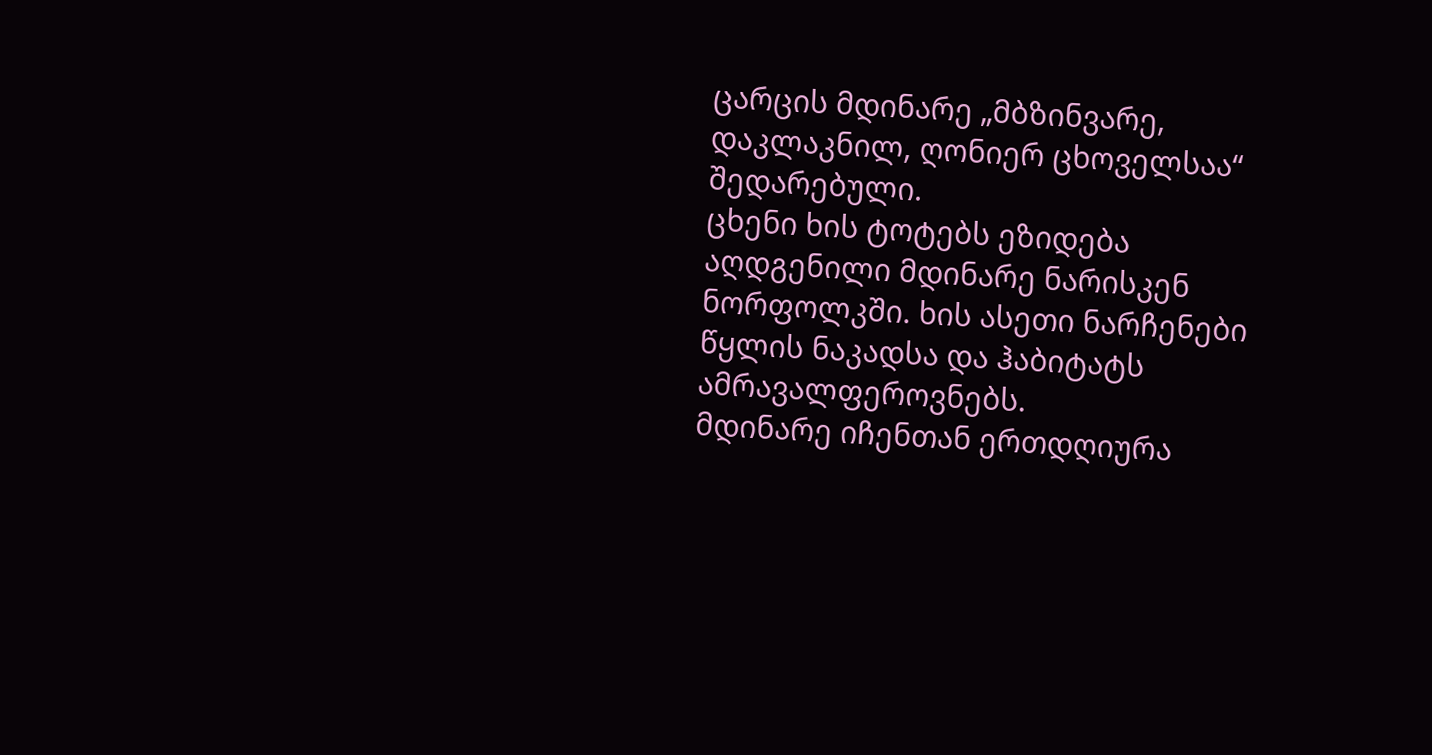ცარცის მდინარე „მბზინვარე, დაკლაკნილ, ღონიერ ცხოველსაა“ შედარებული.
ცხენი ხის ტოტებს ეზიდება აღდგენილი მდინარე ნარისკენ ნორფოლკში. ხის ასეთი ნარჩენები წყლის ნაკადსა და ჰაბიტატს ამრავალფეროვნებს.
მდინარე იჩენთან ერთდღიურა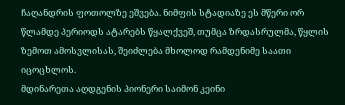ჩაღანდრის ფოთოლზე ეშვება. ნიმფის სტადიაზე ეს მწერი ორ წლამდე პერიოდს ატარებს წყალქვეშ, თუმცა ზრდასრულმა, წყლის ზემოთ ამოსვლისას, შეიძლება მხოლოდ რამდენიმე საათი იცოცხლოს.
მდინარეთა აღდგენის პიონერი საიმონ კეინი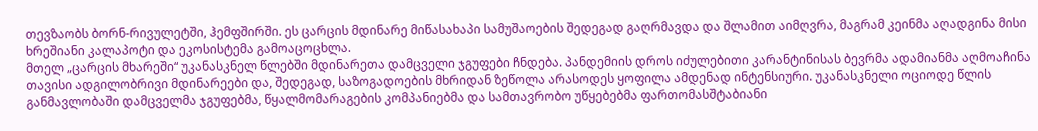თევზაობს ბორნ-რივულეტში, ჰემფშირში. ეს ცარცის მდინარე მიწასახაპი სამუშაოების შედეგად გაღრმავდა და შლამით აიმღვრა, მაგრამ კეინმა აღადგინა მისი ხრეშიანი კალაპოტი და ეკოსისტემა გამოაცოცხლა.
მთელ „ცარცის მხარეში“ უკანასკნელ წლებში მდინარეთა დამცველი ჯგუფები ჩნდება. პანდემიის დროს იძულებითი კარანტინისას ბევრმა ადამიანმა აღმოაჩინა თავისი ადგილობრივი მდინარეები და, შედეგად, საზოგადოების მხრიდან ზეწოლა არასოდეს ყოფილა ამდენად ინტენსიური. უკანასკნელი ოციოდე წლის განმავლობაში დამცველმა ჯგუფებმა, წყალმომარაგების კომპანიებმა და სამთავრობო უწყებებმა ფართომასშტაბიანი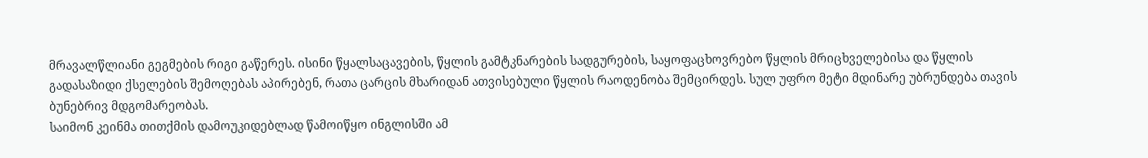მრავალწლიანი გეგმების რიგი გაწერეს. ისინი წყალსაცავების, წყლის გამტკნარების სადგურების, საყოფაცხოვრებო წყლის მრიცხველებისა და წყლის გადასაზიდი ქსელების შემოღებას აპირებენ, რათა ცარცის მხარიდან ათვისებული წყლის რაოდენობა შემცირდეს. სულ უფრო მეტი მდინარე უბრუნდება თავის ბუნებრივ მდგომარეობას.
საიმონ კეინმა თითქმის დამოუკიდებლად წამოიწყო ინგლისში ამ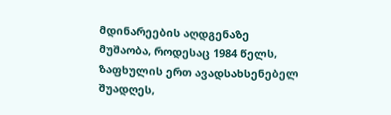მდინარეების აღდგენაზე მუშაობა, როდესაც 1984 წელს, ზაფხულის ერთ ავადსახსენებელ შუადღეს,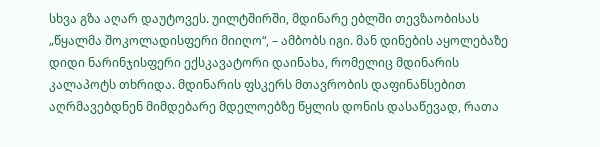სხვა გზა აღარ დაუტოვეს. უილტშირში, მდინარე ებლში თევზაობისას „წყალმა შოკოლადისფერი მიიღო“, – ამბობს იგი. მან დინების აყოლებაზე დიდი ნარინჯისფერი ექსკავატორი დაინახა, რომელიც მდინარის კალაპოტს თხრიდა. მდინარის ფსკერს მთავრობის დაფინანსებით აღრმავებდნენ მიმდებარე მდელოებზე წყლის დონის დასაწევად, რათა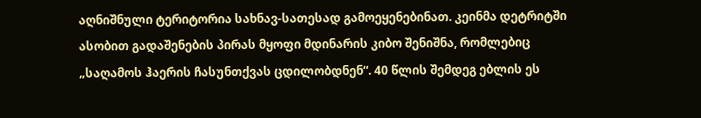აღნიშნული ტერიტორია სახნავ-სათესად გამოეყენებინათ. კეინმა დეტრიტში ასობით გადაშენების პირას მყოფი მდინარის კიბო შენიშნა, რომლებიც „საღამოს ჰაერის ჩასუნთქვას ცდილობდნენ“. 40 წლის შემდეგ ებლის ეს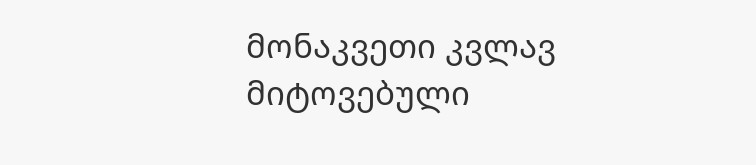მონაკვეთი კვლავ მიტოვებული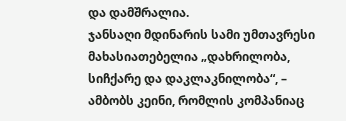და დამშრალია.
ჯანსაღი მდინარის სამი უმთავრესი მახასიათებელია „დახრილობა, სიჩქარე და დაკლაკნილობა“, – ამბობს კეინი, რომლის კომპანიაც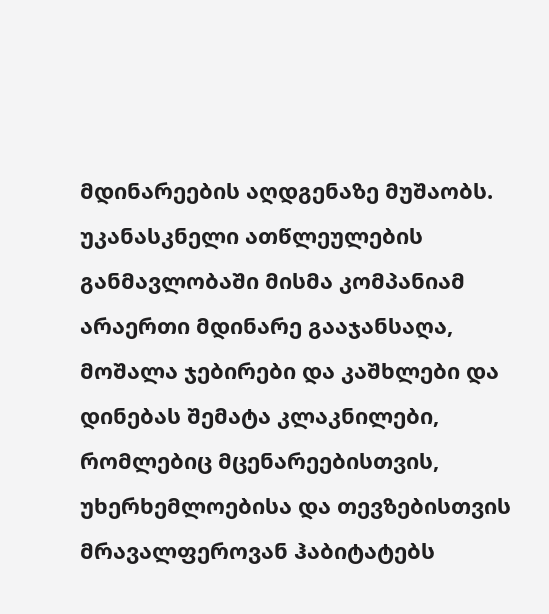მდინარეების აღდგენაზე მუშაობს. უკანასკნელი ათწლეულების განმავლობაში მისმა კომპანიამ არაერთი მდინარე გააჯანსაღა, მოშალა ჯებირები და კაშხლები და დინებას შემატა კლაკნილები, რომლებიც მცენარეებისთვის, უხერხემლოებისა და თევზებისთვის მრავალფეროვან ჰაბიტატებს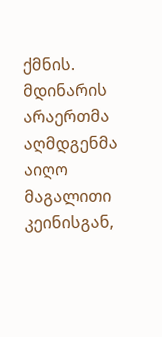ქმნის.
მდინარის არაერთმა აღმდგენმა აიღო მაგალითი კეინისგან,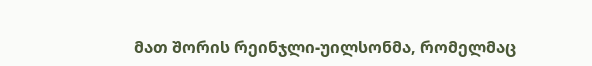მათ შორის რეინჯლი-უილსონმა, რომელმაც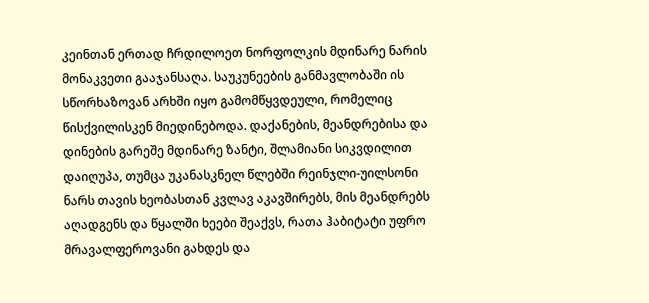კეინთან ერთად ჩრდილოეთ ნორფოლკის მდინარე ნარის მონაკვეთი გააჯანსაღა. საუკუნეების განმავლობაში ის სწორხაზოვან არხში იყო გამომწყვდეული, რომელიც წისქვილისკენ მიედინებოდა. დაქანების, მეანდრებისა და დინების გარეშე მდინარე ზანტი, შლამიანი სიკვდილით დაიღუპა, თუმცა უკანასკნელ წლებში რეინჯლი-უილსონი ნარს თავის ხეობასთან კვლავ აკავშირებს, მის მეანდრებს აღადგენს და წყალში ხეები შეაქვს, რათა ჰაბიტატი უფრო მრავალფეროვანი გახდეს და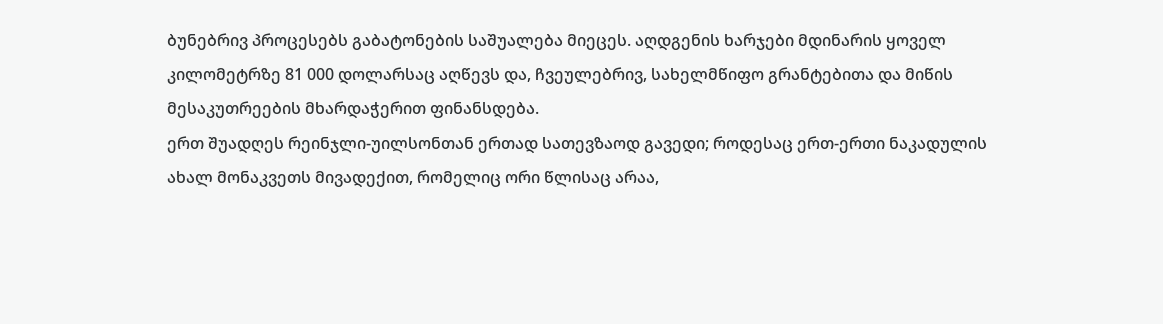ბუნებრივ პროცესებს გაბატონების საშუალება მიეცეს. აღდგენის ხარჯები მდინარის ყოველ კილომეტრზე 81 000 დოლარსაც აღწევს და, ჩვეულებრივ, სახელმწიფო გრანტებითა და მიწის მესაკუთრეების მხარდაჭერით ფინანსდება.
ერთ შუადღეს რეინჯლი-უილსონთან ერთად სათევზაოდ გავედი; როდესაც ერთ-ერთი ნაკადულის ახალ მონაკვეთს მივადექით, რომელიც ორი წლისაც არაა,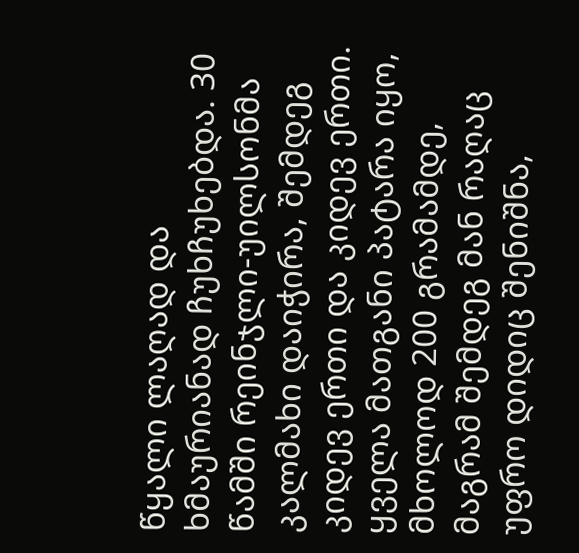წყალი ლაღად და ხმაურიანად ჩუხჩუხებდა. 30 წამში რეინჯლი-უილსონმა კალმახი დაიჭირა, შემდეგ კიდევ ერთი და კიდევ ერთი. ყველა მათგანი პატარა იყო, მხოლოდ 200 გრამამდე, მაგრამ შემდეგ მან რაღაც უფრო დიდიც შენიშნა,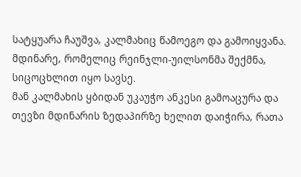სატყუარა ჩაუშვა, კალმახიც წამოეგო და გამოიყვანა. მდინარე, რომელიც რეინჯლი-უილსონმა შექმნა, სიცოცხლით იყო სავსე.
მან კალმახის ყბიდან უკაუჭო ანკესი გამოაცურა და თევზი მდინარის ზედაპირზე ხელით დაიჭირა, რათა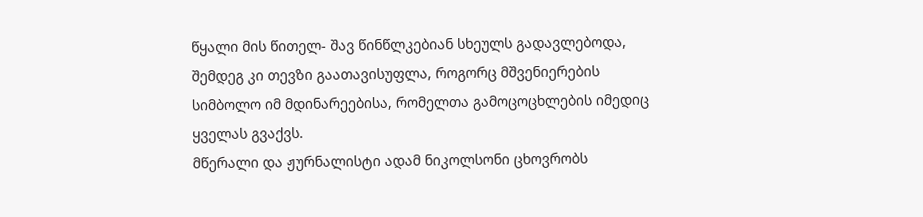წყალი მის წითელ- შავ წინწლკებიან სხეულს გადავლებოდა, შემდეგ კი თევზი გაათავისუფლა, როგორც მშვენიერების სიმბოლო იმ მდინარეებისა, რომელთა გამოცოცხლების იმედიც ყველას გვაქვს.
მწერალი და ჟურნალისტი ადამ ნიკოლსონი ცხოვრობს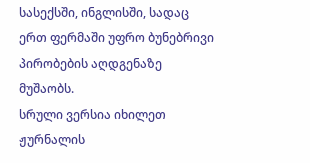სასექსში, ინგლისში, სადაც ერთ ფერმაში უფრო ბუნებრივი პირობების აღდგენაზე მუშაობს.
სრული ვერსია იხილეთ ჟურნალის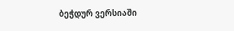ბეჭდურ ვერსიაში